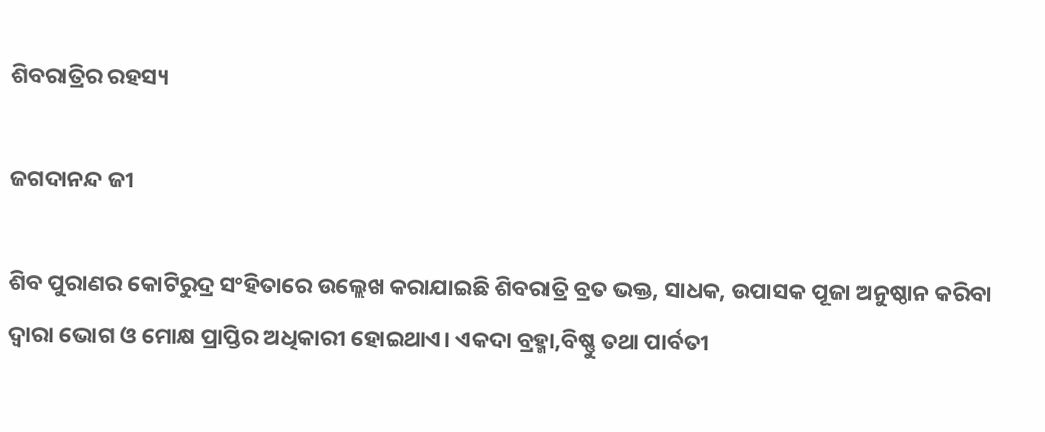ଶିବରାତ୍ରିର ରହସ୍ୟ

ଜଗଦାନନ୍ଦ ଜୀ

ଶିବ ପୁରାଣର କୋଟିରୁଦ୍ର ସଂହିତାରେ ଉଲ୍ଲେଖ କରାଯାଇଛି ଶିବରାତ୍ରି ବ୍ରତ ଭକ୍ତ, ସାଧକ, ଉପାସକ ପୂଜା ଅନୁଷ୍ଠାନ କରିବା ଦ୍ୱାରା ଭୋଗ ଓ ମୋକ୍ଷ ପ୍ରାପ୍ତିର ଅଧିକାରୀ ହୋଇଥାଏ। ଏକଦା ବ୍ରହ୍ମା,ବିଷ୍ଣୁ ତଥା ପାର୍ବତୀ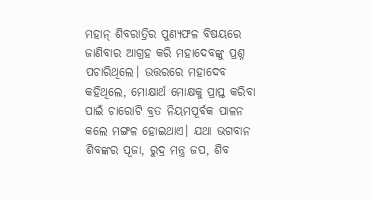ମହାନ୍‌ ଶିବରାତ୍ରିର ପୁଣ୍ୟଫଳ ବିଷୟରେ ଜାଣିବାର ଆଗ୍ରହ କରି ମହାଦେବଙ୍କୁ ପ୍ରଶ୍ନ ପଚାରିଥିଲେ। ଉତ୍ତରରେ ମହାଦେବ କହିଥିଲେ, ମୋକ୍ଷାର୍ଥ ମୋକ୍ଷକୁ ପ୍ରାପ୍ତ କରିବା ପାଇଁ ଚାରୋଟି ବ୍ରତ ନିୟମପୂର୍ବକ ପାଳନ କଲେ ମଙ୍ଗଳ ହୋଇଥାଏ। ଯଥା ଭଗବାନ ଶିବଙ୍କର ପୂଜା, ରୁଦ୍ର ମନ୍ତ୍ର ଜପ, ଶିବ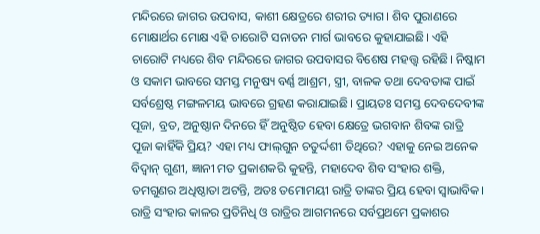ମନ୍ଦିରରେ ଜାଗର ଉପବାସ, କାଶୀ କ୍ଷେତ୍ରରେ ଶରୀର ତ୍ୟାଗ। ଶିବ ପୁରାଣରେ ମୋକ୍ଷାର୍ଥର ମୋକ୍ଷ ଏହି ଚାରୋଟି ସନାତନ ମାର୍ଗ ଭାବରେ କୁହାଯାଇଛି। ଏହି ଚାରୋଟି ମଧ୍ୟରେ ଶିବ ମନ୍ଦିରରେ ଜାଗର ଉପବାସର ବିଶେଷ ମହତ୍ତ୍ୱ ରହିଛି। ନିଷ୍କାମ ଓ ସକାମ ଭାବରେ ସମସ୍ତ ମନୁଷ୍ୟ ବର୍ଣ୍ଣ ଆଶ୍ରମ, ସ୍ତ୍ରୀ, ବାଳକ ତଥା ଦେବତାଙ୍କ ପାଇଁ ସର୍ବଶ୍ରେଷ୍ଠ ମଙ୍ଗଳମୟ ଭାବରେ ଗ୍ରହଣ କରାଯାଇଛି। ପ୍ରାୟତଃ ସମସ୍ତ ଦେବଦେବୀଙ୍କ ପୂଜା, ବ୍ରତ, ଅନୁଷ୍ଠାନ ଦିନରେ ହିଁ ଅନୁଷ୍ଠିତ ହେବା କ୍ଷେତ୍ରେ ଭଗବାନ ଶିବଙ୍କ ରାତ୍ରି ପୂଜା କାହିଁକି ପ୍ରିୟ? ଏହା ମଧ୍ୟ ଫାଲ୍‌ଗୁନ ଚତୁର୍ଦ୍ଦଶୀ ତିଥିରେ? ଏହାକୁ ନେଇ ଅନେକ ବିଦ୍ବାନ୍‌ ଗୁଣୀ, ଜ୍ଞାନୀ ମତ ପ୍ରକାଶକରି କୁହନ୍ତି, ମହାଦେବ ଶିବ ସଂହାର ଶକ୍ତି, ତମଗୁଣର ଅଧିଷ୍ଠାତା ଅଟନ୍ତି, ଅତଃ ତମୋମୟୀ ରାତ୍ରି ତାଙ୍କର ପ୍ରିୟ ହେବା ସ୍ବାଭାବିକ। ରାତ୍ରି ସଂହାର କାଳର ପ୍ରତିନିଧି ଓ ରାତ୍ରିର ଆଗମନରେ ସର୍ବପ୍ରଥମେ ପ୍ରକାଶର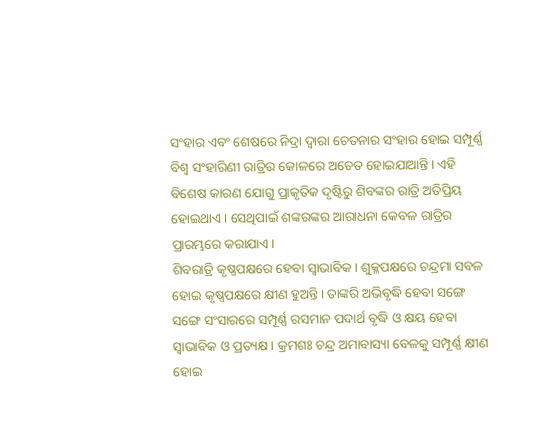ସଂହାର ଏବଂ ଶେଷରେ ନିଦ୍ରା ଦ୍ୱାରା ଚେତନାର ସଂହାର ହୋଇ ସମ୍ପୂର୍ଣ୍ଣ ବିଶ୍ୱ ସଂହାରିଣୀ ରାତ୍ରିର କୋଳରେ ଅଚେତ ହୋଇଯାଆନ୍ତି। ଏହି ବିଶେଷ କାରଣ ଯୋଗୁ ପ୍ରାକୃତିକ ଦୃଷ୍ଟିରୁ ଶିବଙ୍କର ରାତ୍ରି ଅତିପ୍ରିୟ ହୋଇଥାଏ। ସେଥିପାଇଁ ଶଙ୍କରଙ୍କର ଆରାଧନା କେବଳ ରାତ୍ରିର ପ୍ରାରମ୍ଭରେ କରାଯାଏ।
ଶିବରାତ୍ରି କୃଷ୍ଣପକ୍ଷରେ ହେବା ସ୍ବାଭାବିକ। ଶୁକ୍ଳପକ୍ଷରେ ଚନ୍ଦ୍ରମା ସବଳ ହୋଇ କୃଷ୍ଣପକ୍ଷରେ କ୍ଷୀଣ ହୁଅନ୍ତି। ତାଙ୍କରି ଅଭିବୃଦ୍ଧି ହେବା ସଙ୍ଗେ ସଙ୍ଗେ ସଂସାରରେ ସମ୍ପୂର୍ଣ୍ଣ ରସମାନ ପଦାର୍ଥ ବୃଦ୍ଧି ଓ କ୍ଷୟ ହେବା ସ୍ବାଭାବିକ ଓ ପ୍ରତ୍ୟକ୍ଷ । କ୍ରମଶଃ ଚନ୍ଦ୍ର ଅମାବାସ୍ୟା ବେଳକୁ ସମ୍ପୂର୍ଣ୍ଣ କ୍ଷୀଣ ହୋଇ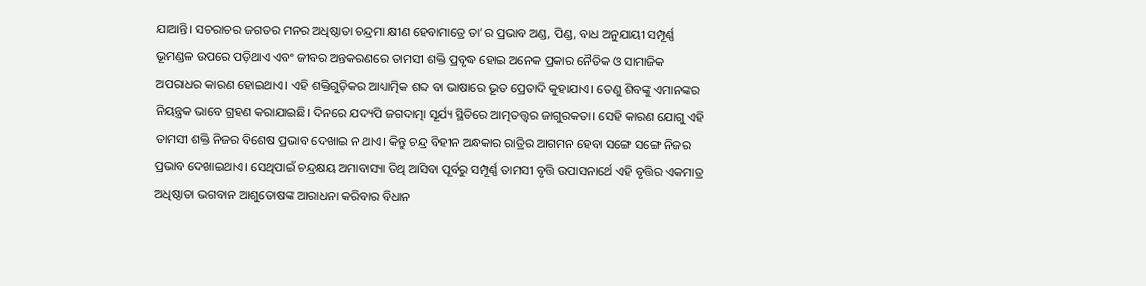ଯାଆନ୍ତି। ସଚରାଚର ଜଗତର ମନର ଅଧିଷ୍ଠାତା ଚନ୍ଦ୍ରମା କ୍ଷୀଣ ହେବାମାତ୍ରେ ତା’ର ପ୍ରଭାବ ଅଣ୍ଡ, ପିଣ୍ଡ, ବାଧ ଅନୁଯାୟୀ ସମ୍ପୂର୍ଣ୍ଣ ଭୂମଣ୍ଡଳ ଉପରେ ପଡ଼ିଥାଏ ଏବଂ ଜୀବର ଅନ୍ତକରଣରେ ତାମସୀ ଶକ୍ତି ପ୍ରବୃଦ୍ଧ ହୋଇ ଅନେକ ପ୍ରକାର ନୈତିକ ଓ ସାମାଜିକ ଅପରାଧର କାରଣ ହୋଇଥାଏ। ଏହି ଶକ୍ତିଗୁଡ଼ିକର ଆଧ୍ୟାତ୍ମିକ ଶବ୍ଦ ବା ଭାଷାରେ ଭୂତ ପ୍ରେତାଦି କୁହାଯାଏ। ତେଣୁ ଶିବଙ୍କୁ ଏମାନଙ୍କର ନିୟନ୍ତ୍ରକ ଭାବେ ଗ୍ରହଣ କରାଯାଇଛି। ଦିନରେ ଯଦ୍ୟପି ଜଗଦାତ୍ମା ସୂର୍ଯ୍ୟ ସ୍ଥିତିରେ ଆତ୍ମତତ୍ତ୍ୱର ଜାଗୁରକତା। ସେହି କାରଣ ଯୋଗୁ ଏହି ତାମସୀ ଶକ୍ତି ନିଜର ବିଶେଷ ପ୍ରଭାବ ଦେଖାଇ ନ ଥାଏ। କିନ୍ତୁ ଚନ୍ଦ୍ର ବିହୀନ ଅନ୍ଧକାର ରାତ୍ରିର ଆଗମନ ହେବା ସଙ୍ଗେ ସଙ୍ଗେ ନିଜର ପ୍ରଭାବ ଦେଖାଇଥାଏ। ସେଥିପାଇଁ ଚନ୍ଦ୍ରକ୍ଷୟ ଅମାବାସ୍ୟା ତିଥି ଆସିବା ପୂର୍ବରୁ ସମ୍ପୂର୍ଣ୍ଣ ତାମସୀ ବୃତ୍ତି ଉପାସନାର୍ଥେ ଏହି ବୃତ୍ତିର ଏକମାତ୍ର ଅଧିଷ୍ଠାତା ଭଗବାନ ଆଶୁତୋଷଙ୍କ ଆରାଧନା କରିବାର ବିଧାନ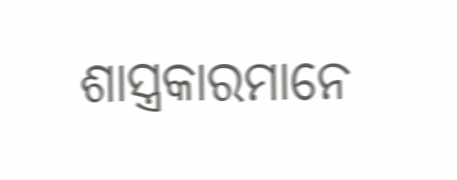ଶାସ୍ତ୍ରକାରମାନେ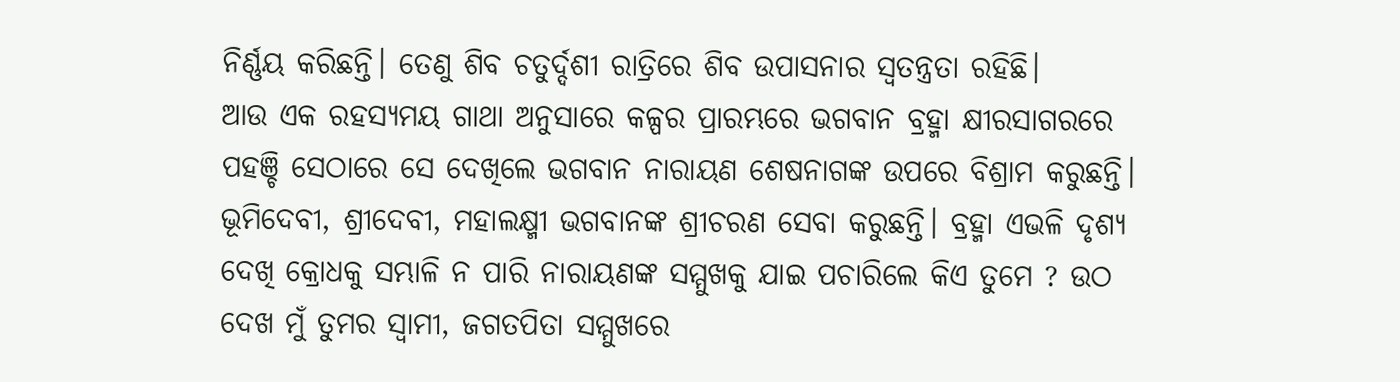ନିର୍ଣ୍ଣୟ କରିଛନ୍ତି। ତେଣୁ ଶିବ ଚତୁର୍ଦ୍ଦଶୀ ରାତ୍ରିରେ ଶିବ ଉପାସନାର ସ୍ବତନ୍ତ୍ରତା ରହିଛି।
ଆଉ ଏକ ରହସ୍ୟମୟ ଗାଥା ଅନୁସାରେ କଳ୍ପର ପ୍ରାରମ୍ଭରେ ଭଗବାନ ବ୍ରହ୍ମା କ୍ଷୀରସାଗରରେ ପହଞ୍ଚି ସେଠାରେ ସେ ଦେଖିଲେ ଭଗବାନ ନାରାୟଣ ଶେଷନାଗଙ୍କ ଉପରେ ବିଶ୍ରାମ କରୁଛନ୍ତି। ଭୂମିଦେବୀ, ଶ୍ରୀଦେବୀ, ମହାଲକ୍ଷ୍ମୀ ଭଗବାନଙ୍କ ଶ୍ରୀଚରଣ ସେବା କରୁଛନ୍ତି। ବ୍ରହ୍ମା ଏଭଳି ଦୃଶ୍ୟ ଦେଖି କ୍ରୋଧକୁ ସମ୍ଭାଳି ନ ପାରି ନାରାୟଣଙ୍କ ସମ୍ମୁଖକୁ ଯାଇ ପଚାରିଲେ କିଏ ତୁମେ ? ଉଠ ଦେଖ ମୁଁ ତୁମର ସ୍ବାମୀ, ଜଗତପିତା ସମ୍ମୁଖରେ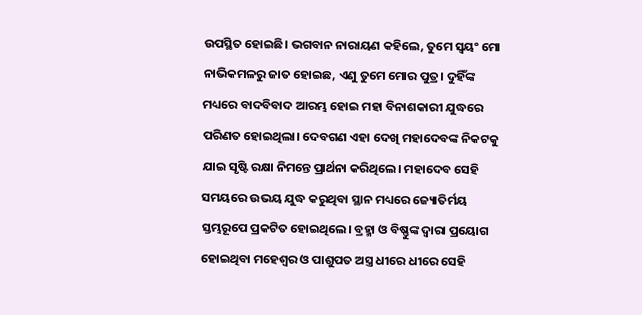ଉପସ୍ଥିତ ହୋଇଛି। ଭଗବାନ ନାରାୟଣ କହିଲେ, ତୁମେ ସ୍ବୟଂ ମୋ ନାଭିକମଳରୁ ଜାତ ହୋଇଛ, ଏଣୁ ତୁମେ ମୋର ପୁତ୍ର। ଦୁହିଁଙ୍କ ମଧ୍ୟରେ ବାଦବିବାଦ ଆରମ୍ଭ ହୋଇ ମହା ବିନାଶକାରୀ ଯୁଦ୍ଧରେ ପରିଣତ ହୋଇଥିଲା। ଦେବଗଣ ଏହା ଦେଖି ମହାଦେବଙ୍କ ନିକଟକୁ ଯାଇ ସୃଷ୍ଟି ରକ୍ଷା ନିମନ୍ତେ ପ୍ରାର୍ଥନା କରିଥିଲେ। ମହାଦେବ ସେହି ସମୟରେ ଉଭୟ ଯୁଦ୍ଧ କରୁଥିବା ସ୍ଥାନ ମଧ୍ୟରେ ଜ୍ୟୋତିର୍ମୟ ସ୍ତମ୍ଭରୂପେ ପ୍ରକଟିତ ହୋଇଥିଲେ। ବ୍ରହ୍ମା ଓ ବିଷ୍ଣୁଙ୍କ ଦ୍ବାରା ପ୍ରୟୋଗ ହୋଇଥିବା ମହେଶ୍ବର ଓ ପାଶୁପତ ଅସ୍ତ୍ର ଧୀରେ ଧୀରେ ସେହି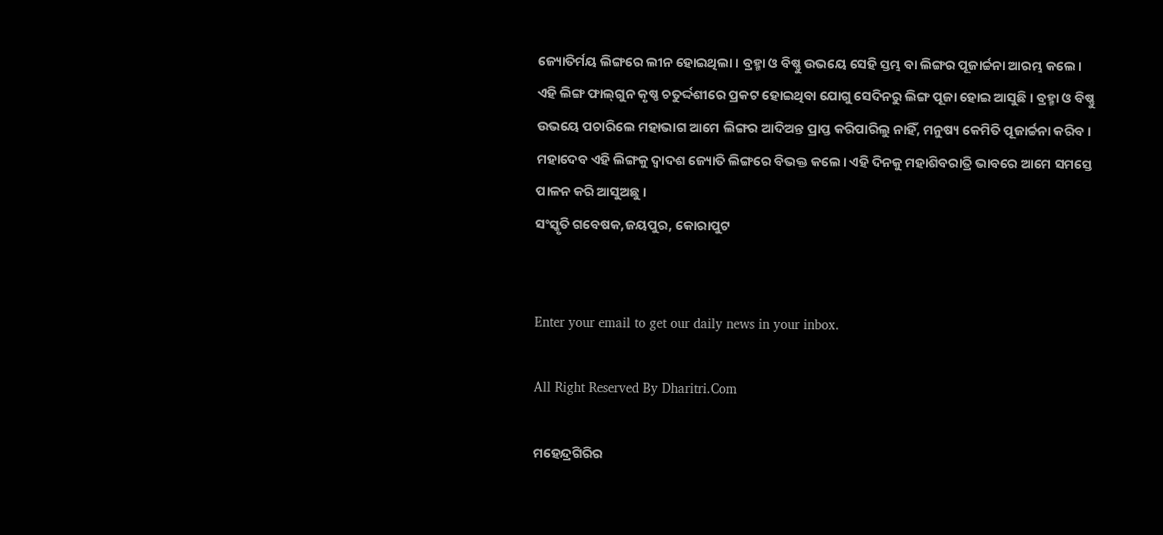ଜ୍ୟୋତିର୍ମୟ ଲିଙ୍ଗରେ ଲୀନ ହୋଇଥିଲା। ବ୍ରହ୍ମା ଓ ବିଷ୍ଣୁ ଉଭୟେ ସେହି ସ୍ତମ୍ଭ ବା ଲିଙ୍ଗର ପୂଜାର୍ଚ୍ଚନା ଆରମ୍ଭ କଲେ। ଏହି ଲିଙ୍ଗ ଫାଲ୍‌ଗୁନ କୃଷ୍ଣ ଚତୁର୍ଦ୍ଦଶୀରେ ପ୍ରକଟ ହୋଇଥିବା ଯୋଗୁ ସେଦିନରୁ ଲିଙ୍ଗ ପୂଜା ହୋଇ ଆସୁଛି। ବ୍ରହ୍ମା ଓ ବିଷ୍ଣୁ ଉଭୟେ ପଚାରିଲେ ମହାଭାଗ ଆମେ ଲିଙ୍ଗର ଆଦିଅନ୍ତ ପ୍ରାପ୍ତ କରିପାରିଲୁ ନାହିଁ, ମନୁଷ୍ୟ କେମିତି ପୂଜାର୍ଚ୍ଚନା କରିବ। ମହାଦେବ ଏହି ଲିଙ୍ଗକୁ ଦ୍ବାଦଶ ଜ୍ୟୋତି ଲିଙ୍ଗରେ ବିଭକ୍ତ କଲେ। ଏହି ଦିନକୁ ମହାଶିବରାତ୍ରି ଭାବରେ ଆମେ ସମସ୍ତେ ପାଳନ କରି ଆସୁଅଛୁ।
ସଂସ୍କୃତି ଗବେଷକ,ଜୟପୁର, କୋରାପୁଟ


Enter your email to get our daily news in your inbox.

All Right Reserved By Dharitri.Com

ମହେନ୍ଦ୍ରଗିରିର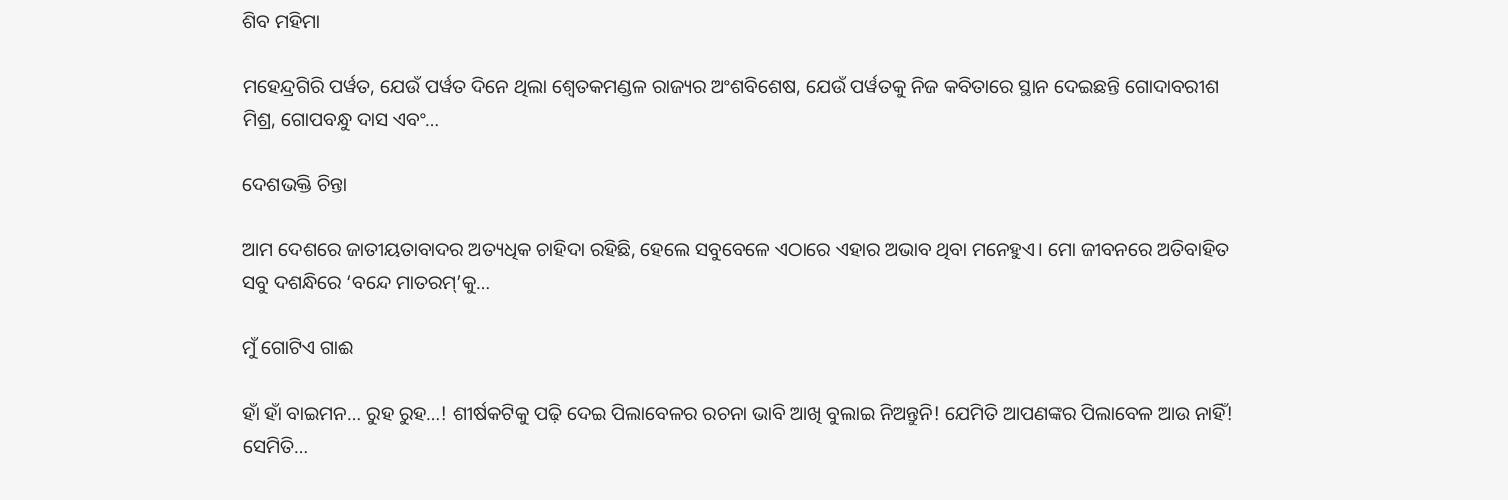ଶିବ ମହିମା

ମହେନ୍ଦ୍ରଗିରି ପର୍ୱତ, ଯେଉଁ ପର୍ୱତ ଦିନେ ଥିଲା ଶ୍ୱେତକମଣ୍ଡଳ ରାଜ୍ୟର ଅଂଶବିଶେଷ, ଯେଉଁ ପର୍ୱତକୁ ନିଜ କବିତାରେ ସ୍ଥାନ ଦେଇଛନ୍ତି ଗୋଦାବରୀଶ ମିଶ୍ର, ଗୋପବନ୍ଧୁ ଦାସ ଏବଂ…

ଦେଶଭକ୍ତି ଚିନ୍ତା

ଆମ ଦେଶରେ ଜାତୀୟତାବାଦର ଅତ୍ୟଧିକ ଚାହିଦା ରହିଛି, ହେଲେ ସବୁବେଳେ ଏଠାରେ ଏହାର ଅଭାବ ଥିବା ମନେହୁଏ। ମୋ ଜୀବନରେ ଅତିବାହିତ ସବୁ ଦଶନ୍ଧିରେ ‘ବନ୍ଦେ ମାତରମ୍‌’କୁ…

ମୁଁ ଗୋଟିଏ ଗାଈ

ହାଁ ହାଁ ବାଇମନ… ରୁହ ରୁହ…! ଶୀର୍ଷକଟିକୁ ପଢ଼ି ଦେଇ ପିଲାବେଳର ରଚନା ଭାବି ଆଖି ବୁଲାଇ ନିଅନ୍ତୁନି! ଯେମିତି ଆପଣଙ୍କର ପିଲାବେଳ ଆଉ ନାହିଁ! ସେମିତି…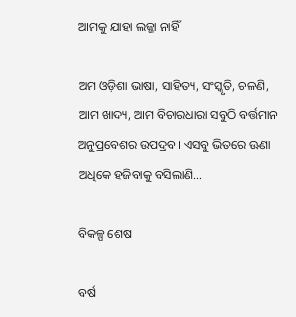ଆମକୁ ଯାହା ଲଜ୍ଜା ନାହିଁ

ଅମ ଓଡ଼ିଶା ଭାଷା, ସାହିତ୍ୟ, ସଂସ୍କୃତି, ଚଳଣି, ଆମ ଖାଦ୍ୟ, ଆମ ବିଚାରଧାରା ସବୁଠି ବର୍ତ୍ତମାନ ଅନୁପ୍ରବେଶର ଉପଦ୍ରବ। ଏସବୁ ଭିତରେ ଊଣା ଅଧିକେ ହଜିବାକୁ ବସିଲାଣି…

ବିକଳ୍ପ ଶେଷ

ବର୍ଷ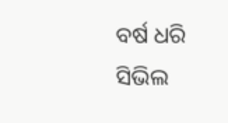ବର୍ଷ ଧରି ସିଭିଲ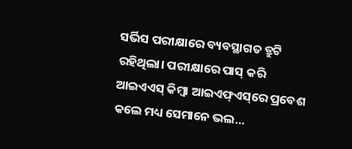ସର୍ଭିସ ପରୀକ୍ଷାରେ ବ୍ୟବସ୍ଥାଗତ ତ୍ରୁଟି ରହିଥିଲା। ପରୀକ୍ଷାରେ ପାସ୍‌ କରି ଆଇଏଏସ୍‌ କିମ୍ବା ଆଇଏଫ୍‌ଏସ୍‌ରେ ପ୍ରବେଶ କଲେ ମଧ୍ୟ ସେମାନେ ଭଲ…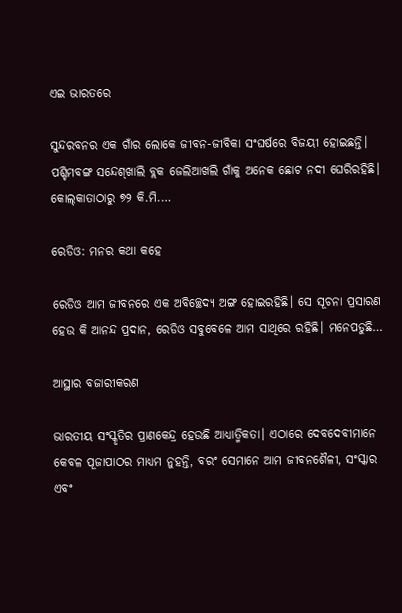ଏଇ ଭାରତରେ

ସୁନ୍ଦରବନର ଏକ ଗାଁର ଲୋକେ ଜୀବନ-ଜୀବିକା ସଂଘର୍ଷରେ ବିଜୟୀ ହୋଇଛନ୍ତି। ପଶ୍ଚିମବଙ୍ଗ ସନ୍ଦେଶ୍‌ଖାଲି ବ୍ଲକ ଜେଲିଆଖଲି ଗାଁକୁ ଅନେକ ଛୋଟ ନଦୀ ଘେରିରହିଛି। କୋଲ୍‌କାତାଠାରୁ ୭୨ କି.ମି.…

ରେଡିଓ: ମନର କଥା କହେ

ରେଡିଓ ଆମ ଜୀବନରେ ଏକ ଅବିଚ୍ଛେଦ୍ୟ ଅଙ୍ଗ ହୋଇରହିଛି। ସେ ସୂଚନା ପ୍ରସାରଣ ହେଉ କି ଆନନ୍ଦ ପ୍ରଦାନ, ରେଡିଓ ସବୁବେଳେ ଆମ ସାଥିରେ ରହିଛି। ମନେପଡୁଛି…

ଆସ୍ଥାର ବଜାରୀକରଣ

ଭାରତୀୟ ସଂସ୍କୃତିର ପ୍ରାଣକେନ୍ଦ୍ର ହେଉଛି ଆଧ୍ୟାତ୍ମିକତା। ଏଠାରେ ଦେବଦେବୀମାନେ କେବଳ ପୂଜାପାଠର ମାଧ୍ୟମ ନୁହନ୍ତି, ବରଂ ସେମାନେ ଆମ ଜୀବନଶୈଳୀ, ସଂସ୍କାର ଏବଂ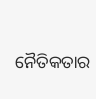ନୈତିକତାର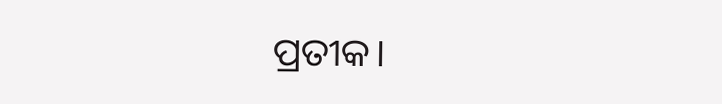ପ୍ରତୀକ।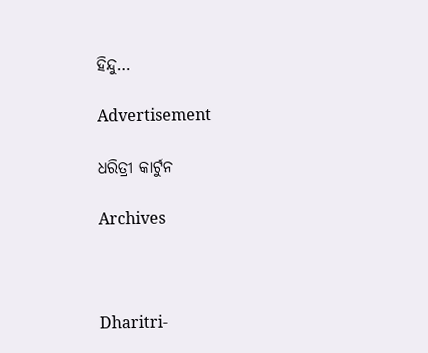ହିନ୍ଦୁ…

Advertisement

ଧରିତ୍ରୀ କାର୍ଟୁନ

Archives



Dharitri-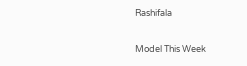Rashifala

Model This Week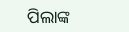ପିଲାଙ୍କ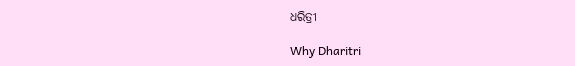ଧରିତ୍ରୀ

Why Dharitri